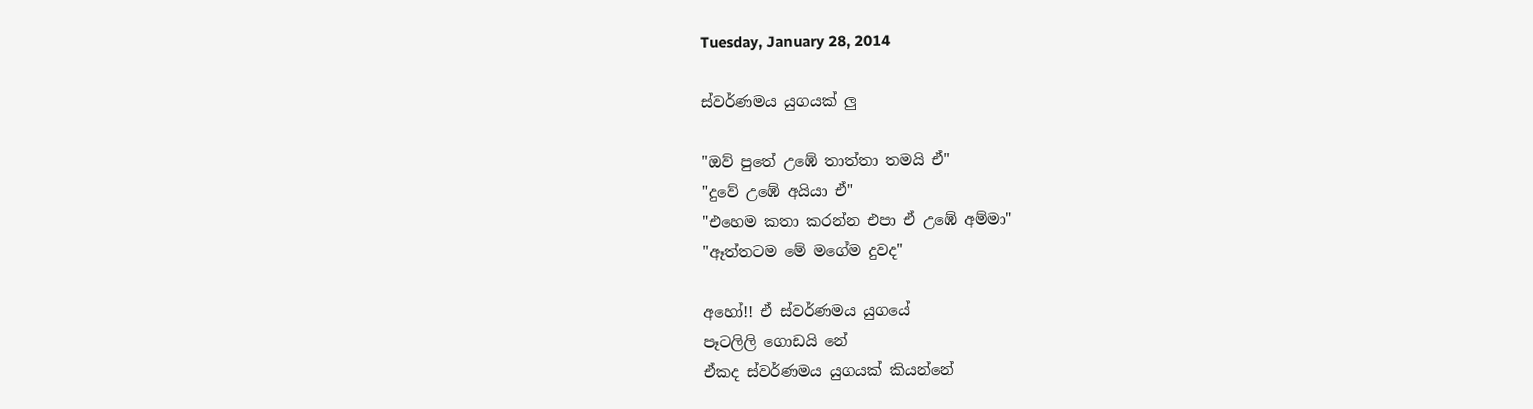Tuesday, January 28, 2014

ස්වර්ණමය යුගයක් ලු

"ඔව් පුතේ උඹේ තාත්තා තමයි ඒ"
"දුවේ උඹේ අයියා ඒ"
"එහෙම කතා කරන්න එපා ඒ උඹේ අම්මා"
"ඈත්තටම මේ මගේම දුවද"

අහෝ!! ඒ ස්වර්ණමය යුගයේ
පෑටලිලි ගොඩයි නේ
ඒකද ස්වර්ණමය යුගයක් කියන්නේ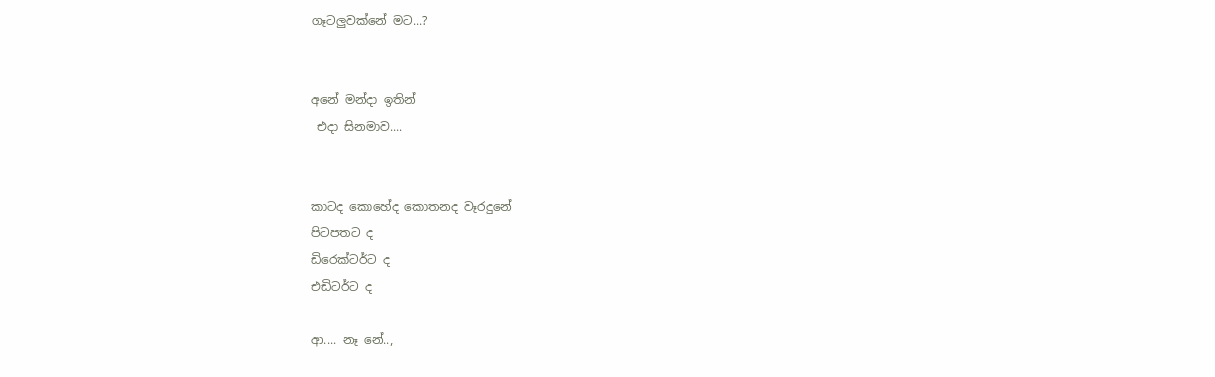ගෑටලුවක්නේ මට...?


අනේ මන්දා ඉතින්
 එදා සිනමාව....


කාටද කොහේද කොතනද වෑරදුනේ
පිටපතට ද
ඩිරෙක්ටර්ට ද
එඩිටර්ට ද

ආ.... නෑ නේ..,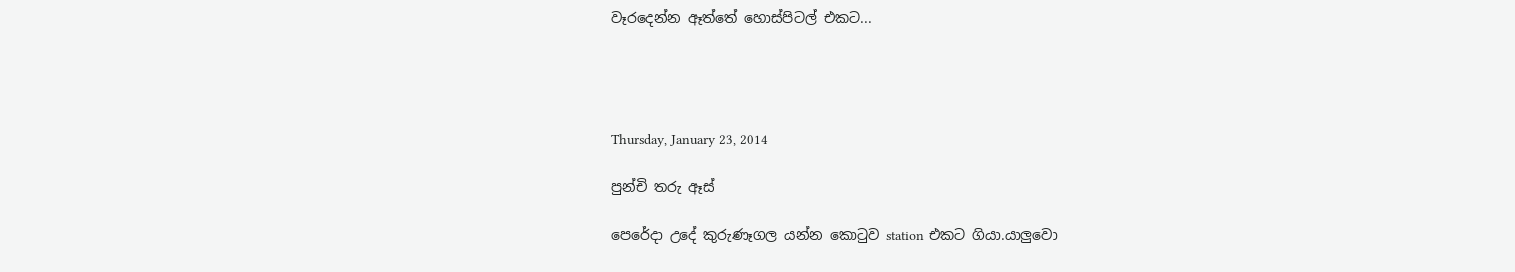වෑරදෙන්න ඈත්තේ හොස්පිටල් එකට...




Thursday, January 23, 2014

පුන්චි තරු ඈස්

පෙරේදා උදේ කුරුණෑගල යන්න කොටුව station එකට ගියා.යාලුවො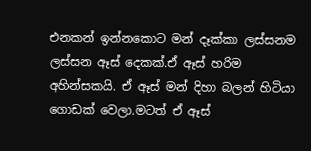එනකන් ඉන්නකොට මන් දෑක්කා ලස්සනම ලස්සන ඈස් දෙකක්.ඒ ඈස් හරිම අහින්සකයි. ඒ ඈස් මන් දිහා බලන් හිටියා ගොඩක් වෙලා.මටත් ඒ ඈස්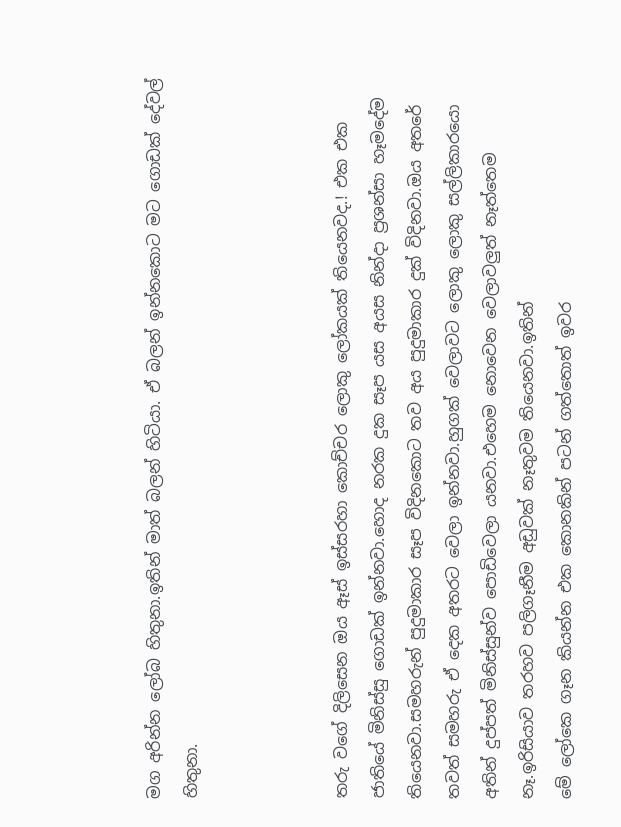මග අරින්න ලෝබ හිතුනා.ඉතින් මාත් බලන් හිටියා. ඒ බලන් ඉන්නකොට මට ගොඩක් දේවල් හිතුනා.



තරු වගේ දිලිසෙන ඔය ඈස් ඉස්සරහා කොච්චර ලොකු ලෝකයක් තියෙනවද.! එක එක ජාතියේ මිනිස්සු ගොඩක් ඉන්නවා.හොද නරක දුක සෑප යස අයස නින්දා ප්‍රශන්සා හෑමදේම තියෙනවා.සමහරුන් පුදුමාකාර සෑප විදිනකොට තව අය පුදුමාකාර දුක් විදිනවා.ඔය අතරේ තවත් සමහරු ඒ දෙක අතරට වෙලා ඉන්නවා.හුගක් වෙලාවට ලොකු ලොකු සල්ලිකාරයො අතින් දුප්පත් මිනිස්සුන්ව පොඩිවෙලා යනවා.එහෙම නොවෙන වෙලාවලුත් නෑත්තෙම නෑ.ඉරිසියාව තරහව පලිගෑනීම අඩුවක් නෑතුවම තියෙනවා.ඉතින්
මේ ලෝකෙ ගෑන කියන්න එක කොනකින් පටන් ගත්තොත් ඉවර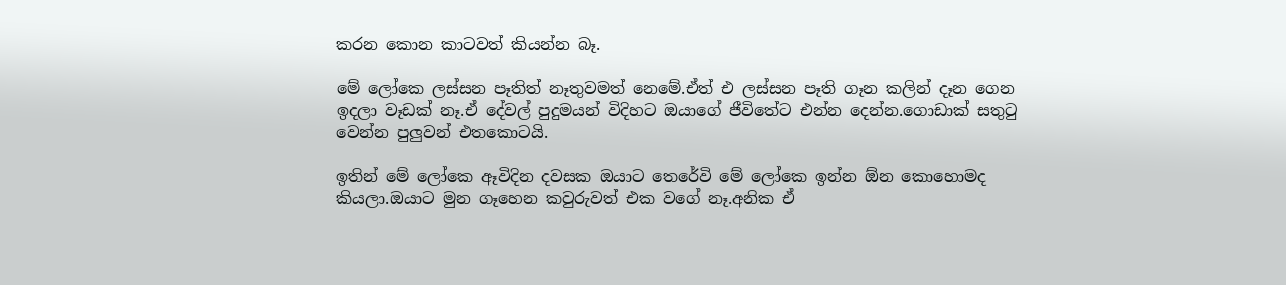කරන කොන කාටවත් කියන්න බෑ.

මේ ලෝකෙ ලස්සන පෑතිත් නෑතුවමත් නෙමේ.ඒත් එ ලස්සන පෑති ගෑන කලින් දෑන ගෙන ඉදලා වෑඩක් නෑ.ඒ දේවල් පුදුමයන් විදිහට ඔයාගේ ජීවිතේට එන්න දෙන්න.ගොඩාක් සතුටු වෙන්න පුලුවන් එතකොටයි.

ඉතින් මේ ලෝකෙ ඈවිදින දවසක ඔයාට තෙරේවි මේ ලෝකෙ ඉන්න ඕන කොහොමද කියලා.ඔයාට මුන ගෑහෙන කවුරුවත් එක වගේ නෑ.අනික ඒ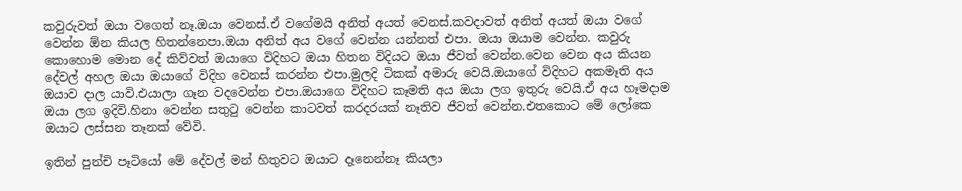කවුරුවත් ඔයා වගෙත් නෑ.ඔයා වෙනස්.ඒ වගේමයි අනිත් අයත් වෙනස්.කවදාවත් අනිත් අයත් ඔයා වගේ වෙන්න ඕන කියල හිතන්නෙපා.ඔයා අනිත් අය වගේ වෙන්න යන්නත් එපා. ඔයා ඔයාම වෙන්න. කවුරු කොහොම මොන දේ කිව්වත් ඔයාගෙ විදිහට ඔයා හිතන විදියට ඔයා ජීවත් වෙන්න.වෙන වෙන අය කියන දේවල් අහල ඔයා ඔයාගේ විදිහ වෙනස් කරන්න එපා.මුලදි ටිකක් අමාරු වෙයි.ඔයාගේ විදිහට අකමෑති අය ඔයාව දාල යාවි.එයාලා ගෑන වදවෙන්න එපා.ඔයාගෙ විදිහට කෑමති අය ඔයා ලග ඉතුරු වෙයි.ඒ අය හෑමදාම ඔයා ලග ඉදිවි.හිනා වෙන්න සතුටු වෙන්න කාටවත් කරදරයක් නෑතිව ජීවත් වෙන්න.එතකොට මේ ලෝකෙ ඔයාට ලස්සන තෑනක් වේවි.

ඉතින් පුන්චි පෑටියෝ මේ දේවල් මන් හිතුවට ඔයාට දෑනෙන්නෑ කියලා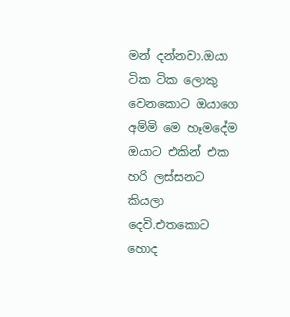මන් දන්නවා.ඔයා ටික ටික ලොකු වෙනකොට ඔයාගෙ අම්මි මෙ හෑමදේම ඔයාට එකින් එක හරි ලස්සනට කියලා දෙවි.එතකොට හොද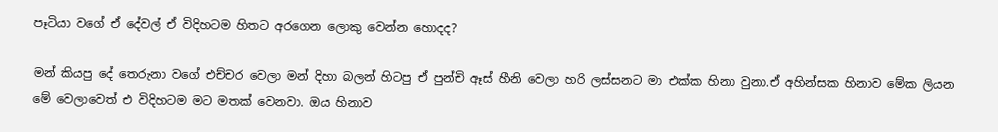පෑටියා වගේ ඒ දේවල් ඒ විදිහටම හිතට අරගෙන ලොකු වෙන්න හොදද?

මන් කියපු දේ තෙරුනා වගේ එච්චර වෙලා මන් දිහා බලන් හිටපු ඒ පුන්චි ඈස් හීනි වෙලා හරි ලස්සනට මා එක්ක හිනා වුනා.ඒ අහින්සක හිනාව මේක ලියන මේ වෙලාවෙත් එ විදිහටම මට මතක් වෙනවා. ඔය හිනාව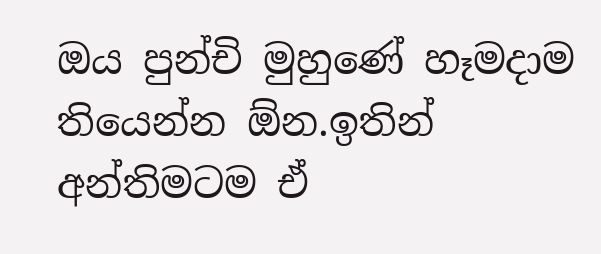ඔය පුන්චි මුහුණේ හෑමදාම තියෙන්න ඕන.ඉතින් අන්තිමටම ඒ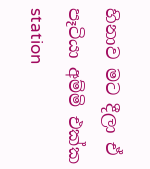හිනාව මට දීලා ඒ පෑටියා අම්මි එක්ක station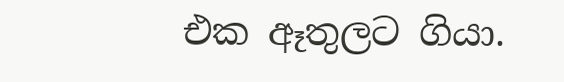එක ඈතුලට ගියා.